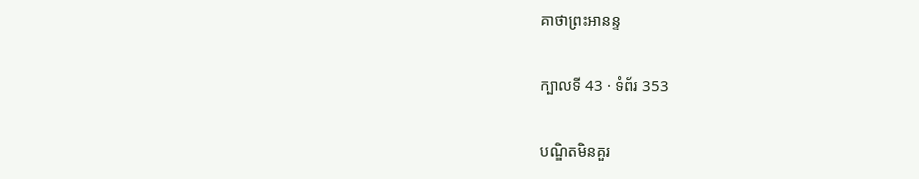គាថាព្រះអានន្ទ

ក្បាលទី 43 · ទំព័រ 353

បណ្ឌិតមិនគួរ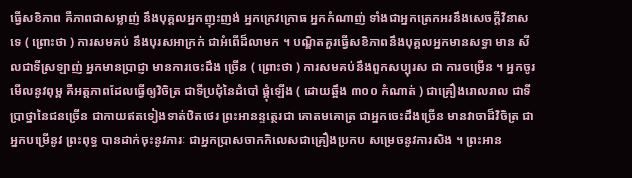ធ្វើសខិភាព គឺភាពជាសម្លាញ់ នឹងបុគ្គលអ្នកញុះញង់ អ្នកក្រេវក្រោធ អ្នកកំណាញ់ ទាំងជាអ្នកត្រេកអរនឹងសេចក្តីវិនាសទេ ( ព្រោះថា ) ការសមគប់ នឹងបុរសអាក្រក់ ជាអំពើដ៏លាមក ។ បណ្ឌិតគួរធ្វើសខិភាពនឹងបុគ្គលអ្នកមានសទ្ធា មាន សីលជាទីស្រឡាញ់ អ្នកមានប្រាជ្ញា មានការចេះដឹង ច្រើន ( ព្រោះថា ) ការសមគប់នឹងពួកសប្បុរស ជា ការចម្រើន ។ អ្នកចូរមើលនូវពុម្ព គឺអត្តភាពដែលធ្វើឲ្យវិចិត្រ ជាទីប្រជុំនៃដំបៅ ផ្គុំឡើង ( ដោយឆ្អឹង ៣០០ កំណាត់ ) ជាគ្រឿងរោលរាល ជាទី ប្រាថ្នានៃជនច្រើន ជាកាយឥតទៀងទាត់ឋិតថេរ ព្រះអានន្ទត្ថេរជា គោតមគោត្រ ជាអ្នកចេះដឹងច្រើន មានវាចាដ៏វិចិត្រ ជាអ្នកបម្រើនូវ ព្រះពុទ្ធ បានដាក់ចុះនូវភារៈ ជាអ្នកប្រាសចាកកិលេសជាគ្រឿងប្រកប សម្រេចនូវការសិង ។ ព្រះអាន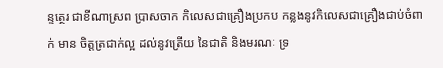ន្ទត្ថេរ ជាខីណាស្រព ប្រាសចាក កិលេសជាគ្រឿងប្រកប កន្លងនូវកិលេសជាគ្រឿងជាប់ចំពាក់ មាន ចិត្តត្រជាក់ល្អ ដល់នូវត្រើយ នៃជាតិ និងមរណៈ ទ្រ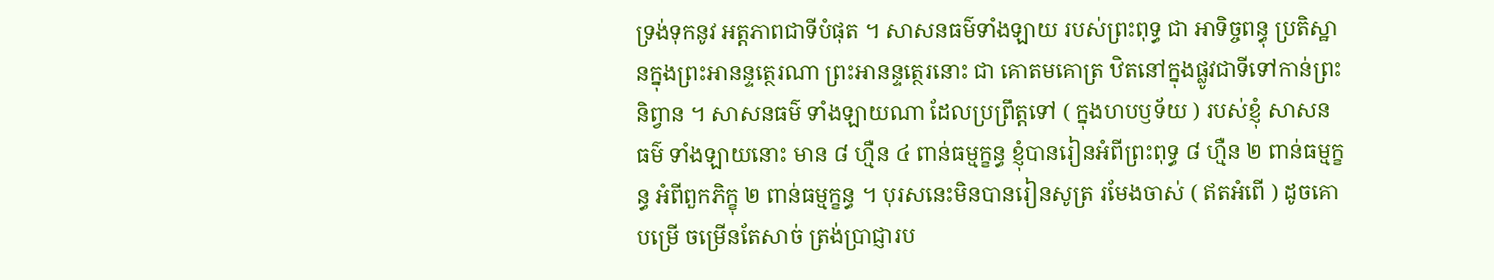ទ្រង់ទុកនូវ អត្តភាពជាទីបំផុត ។ សាសនធម៌ទាំងឡាយ របស់ព្រះពុទ្ធ ជា អាទិច្ចពន្ធុ ប្រតិស្ឋានក្នុងព្រះអានន្ទត្ថេរណា ព្រះអានន្ទត្ថេរនោះ ជា គោតមគោត្រ ឋិតនៅក្នុងផ្លូវជាទីទៅកាន់ព្រះនិព្វាន ។ សាសនធម៌ ទាំងឡាយណា ដែលប្រព្រឹត្តទៅ ( ក្នុងហបឫទ័យ ) របស់ខ្ញុំ សាសនធម៌ ទាំងឡាយនោះ មាន ៨ ហ្មឺន ៤ ពាន់ធម្មក្ខន្ធ ខ្ញុំបានរៀនអំពីព្រះពុទ្ធ ៨ ហ្មឺន ២ ពាន់ធម្មក្ខន្ធ អំពីពួកភិក្ខុ ២ ពាន់ធម្មក្ខន្ធ ។ បុរសនេះមិនបានរៀនសូត្រ រមែងចាស់ ( ឥតអំពើ ) ដូចគោបម្រើ ចម្រើនតែសាច់ ត្រង់ប្រាជ្ញារប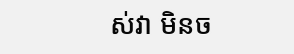ស់វា មិនច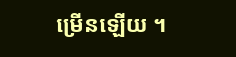ម្រើនឡើយ ។